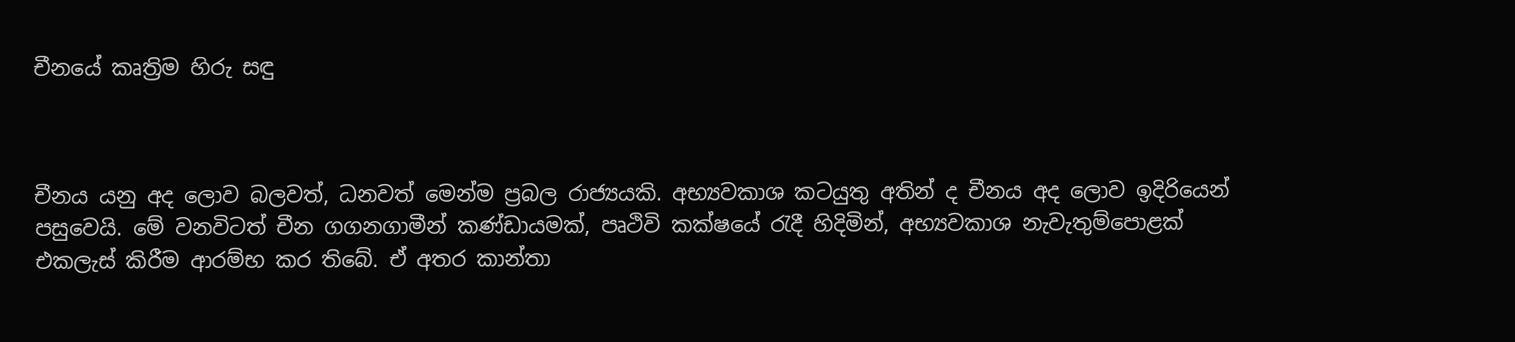චීනයේ කෘත්‍රිම හිරු සඳු



චීනය යනු අද ලොව බලවත්, ධනවත් මෙන්ම ප්‍රබල රාජ්‍යයකි. අභ්‍යවකාශ කටයුතු අතින් ද චීනය අද ලොව ඉදිරියෙන් පසුවෙයි. මේ වනවිටත් චීන ගගනගාමීන් කණ්ඩායමක්, පෘථිවි කක්ෂයේ රැදී හිදිමින්, අභ්‍යවකාශ නැවැතුම්පොළක් එකලැස් කිරීම ආරම්භ කර තිබේ. ඒ අතර කාන්තා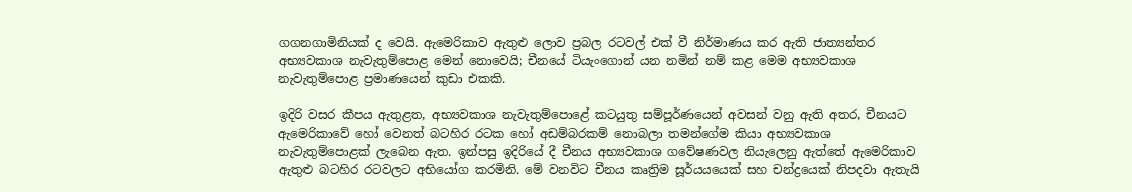ගගනගාමිනියක් ද වෙයි. ඇමෙරිකාව ඇතුළු ලොව ප්‍රබල රටවල් එක් වී නිර්මාණය කර ඇති ජාත්‍යන්තර අභ්‍යවකාශ නැවැතුම්පොළ මෙන් නොවෙයි; චීනයේ ටියැංගොන් යන නමින් නම් කළ මෙම අභ්‍යවකාශ නැවැතුම්පොළ ප්‍රමාණයෙන් කුඩා එකකි.

ඉදිරි වසර කීපය ඇතුළත, අභ්‍යවකාශ නැවැතුම්පොළේ කටයුතු සම්පූර්ණයෙන් අවසන් වනු ඇති අතර, චීනයට ඇමෙරිකාවේ හෝ වෙනත් බටහිර රටක හෝ අඩම්බරකම් නොබලා තමන්ගේම කියා අභ්‍යවකාශ නැවැතුම්පොළක් ලැබෙන ඇත. ඉන්පසු ඉදිරියේ දී චීනය අභ්‍යවකාශ ගවේෂණවල නියැලෙනු ඇත්තේ ඇමෙරිකාව ඇතුළු බටහිර රටවලට අභියෝග කරමිනි. මේ වනවිට චීනය කෘත්‍රිම සූර්යයයෙක් සහ චන්ද්‍රයෙක් නිපදවා ඇතැයි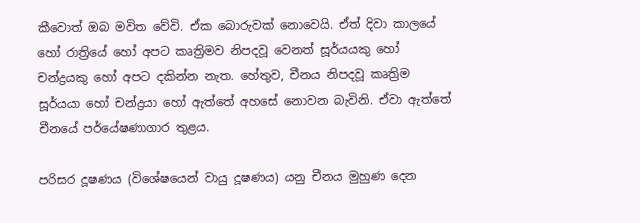කීවොත් ඔබ මවිත වේවි. ඒක බොරුවක් නොවෙයි. ඒත් දිවා කාලයේ හෝ රාත්‍රියේ හෝ අපට කෘත්‍රිමව නිපදවූ වෙනත් සූර්යයකු හෝ චන්ද්‍රයකු හෝ අපට දකින්න නැත. හේතුව, චීනය නිපදවූ කෘත්‍රිම සූර්යයා හෝ චන්ද්‍රයා හෝ ඇත්තේ අහසේ නොවන බැවිනි. ඒවා ඇත්තේ චීනයේ පර්යේෂණාගාර තුළය.

පරිසර දූෂණය (විශේෂයෙන් වායු දූෂණය) යනු චීනය මුහුණ දෙන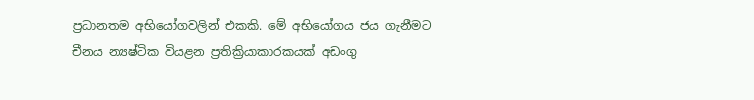ප්‍රධානතම අභියෝගවලින් එකකි. මේ අභියෝගය ජය ගැනීමට චීනය න්‍යෂ්ටික වියළන ප්‍රතික්‍රියාකාරකයක් අඩංගු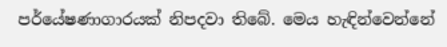පර්යේෂණාගාරයක් නිපදවා තිබේ. මෙය හැඳින්වෙන්නේ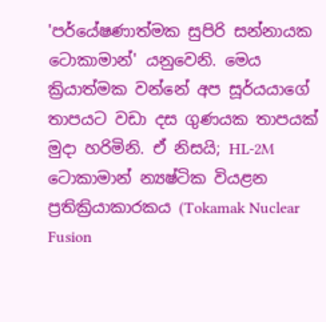'පර්යේෂණාත්මක සුපිරි සන්නායක ටොකාමාන්' යනුවෙනි. මෙය ක්‍රියාත්මක වන්නේ අප සූර්යයාගේ තාපයට වඩා දස ගුණයක තාපයක් මුදා හරිමිනි. ඒ නිසයි; HL-2M ටොකාමාන් න්‍යෂ්ටික වියළන ප්‍රතික්‍රියාකාරකය (Tokamak Nuclear Fusion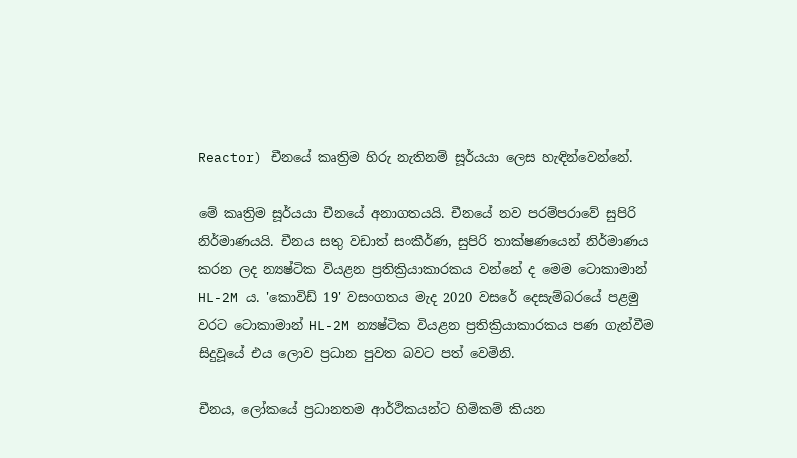Reactor) චීනයේ කෘත්‍රිම හිරු නැතිනම් සූර්යයා ලෙස හැඳින්වෙන්නේ.

මේ කෘත්‍රිම සූර්යයා චීනයේ අනාගතයයි. චීනයේ නව පරම්පරාවේ සුපිරි නිර්මාණයයි. චීනය සතු වඩාත් සංකීර්ණ, සුපිරි තාක්ෂණයෙන් නිර්මාණය කරන ලද න්‍යෂ්ටික වියළන ප්‍රතික්‍රියාකාරකය වන්නේ ද මෙම ටොකාමාන් HL-2M ය. 'කොවිඩ් 19' වසංගතය මැද 2020 වසරේ දෙසැම්බරයේ පළමු වරට ටොකාමාන් HL-2M න්‍යෂ්ටික වියළන ප්‍රතික්‍රියාකාරකය පණ ගැන්වීම සිදුවූයේ එය ලොව ප්‍රධාන පුවත බවට පත් වෙමිනි.

චීනය, ලෝකයේ ප්‍රධානතම ආර්ථිකයන්ට හිමිකම් කියන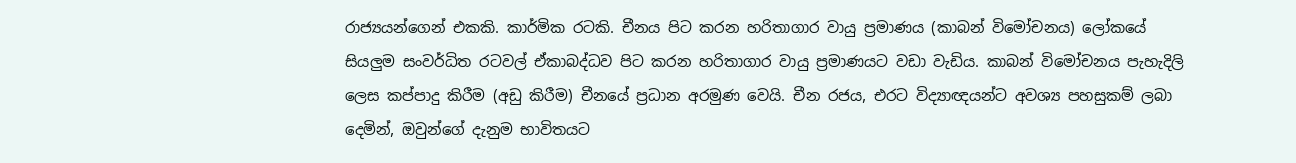රාජ්‍යයන්ගෙන් එකකි. කාර්මික රටකි. චීනය පිට කරන හරිතාගාර වායු ප්‍රමාණය (කාබන් විමෝචනය) ලෝකයේ සියලුම සංවර්ධිත රටවල් ඒකාබද්ධව පිට කරන හරිතාගාර වායු ප්‍රමාණයට වඩා වැඩිය. කාබන් විමෝචනය පැහැදිලි ලෙස කප්පාදු කිරීම (අඩු කිරීම) චීනයේ ප්‍රධාන අරමුණ වෙයි. චීන රජය, එරට විද්‍යාඥයන්ට අවශ්‍ය පහසුකම් ලබා දෙමින්, ඔවුන්ගේ දැනුම භාවිතයට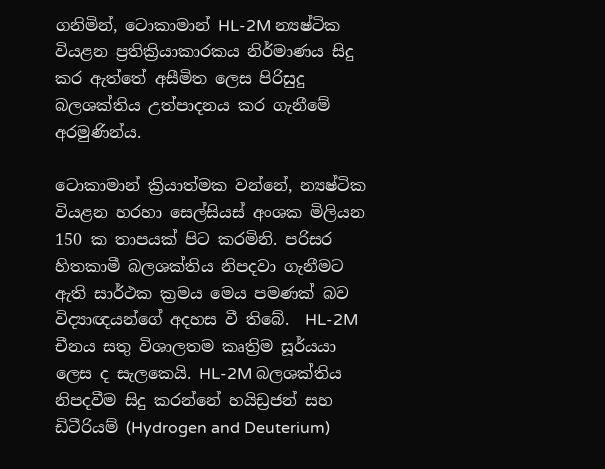ගනිමින්, ටොකාමාන් HL-2M න්‍යෂ්ටික වියළන ප්‍රතික්‍රියාකාරකය නිර්මාණය සිදු කර ඇත්තේ අසීමිත ලෙස පිරිසුදු බලශක්තිය උත්පාදනය කර ගැනීමේ අරමුණින්ය.

ටොකාමාන් ක්‍රියාත්මක වන්නේ, න්‍යෂ්ටික වියළන හරහා සෙල්සියස් අංශක මිලියන 150 ක තාපයක් පිට කරමිනි. පරිසර හිතකාමී බලශක්තිය නිපදවා ගැනීමට ඇති සාර්ථක ක්‍රමය මෙය පමණක් බව විද්‍යාඥයන්ගේ අදහස වී තිබේ.  HL-2M චීනය සතු විශාලතම කෘත්‍රිම සූර්යයා ලෙස ද සැලකෙයි. HL-2M බලශක්තිය නිපදවීම සිදු කරන්නේ හයිඩ්‍රජන් සහ ඩිටීරියම් (Hydrogen and Deuterium)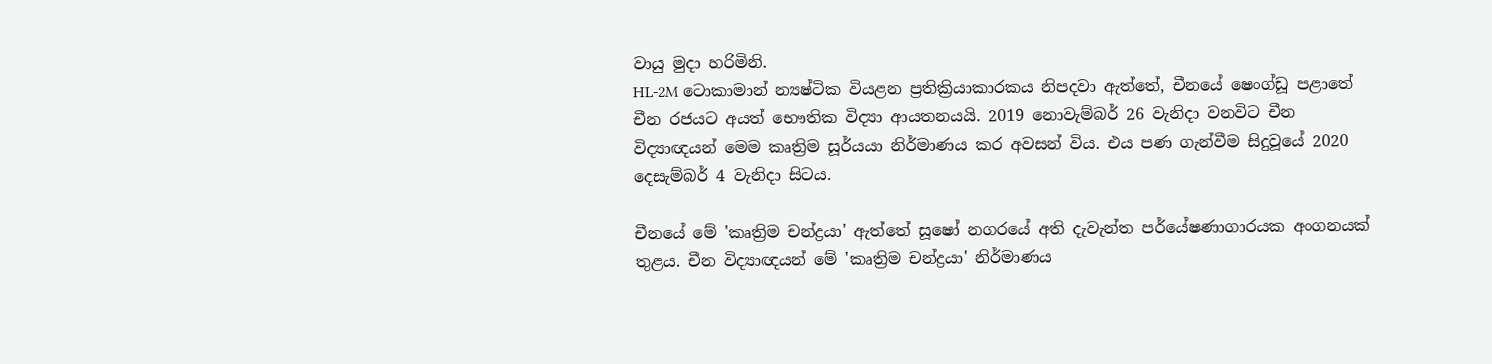වායු මුදා හරිමිනි.
HL-2M ටොකාමාන් න්‍යෂ්ටික වියළන ප්‍රතික්‍රියාකාරකය නිපදවා ඇත්තේ, චීනයේ ෂෙංග්ඩූ පළාතේ චීන රජයට අයත් භෞතික විද්‍යා ආයතනයයි. 2019 නොවැම්බර් 26 වැනිදා වනවිට චීන විද්‍යාඥයන් මෙම කෘත්‍රිම සූර්යයා නිර්මාණය කර අවසන් විය. එය පණ ගැන්වීම සිදුවූයේ 2020 දෙසැම්බර් 4 වැනිදා සිටය.

චීනයේ මේ 'කෘත්‍රිම චන්ද්‍රයා' ඇත්තේ සූෂෝ නගරයේ අති දැවැන්ත පර්යේෂණාගාරයක අංගනයක් තුළය. චීන විද්‍යාඥයන් මේ 'කෘත්‍රිම චන්ද්‍රයා' නිර්මාණය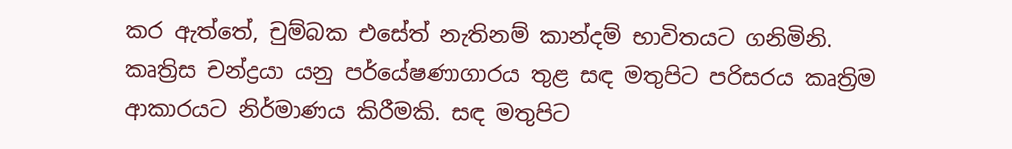කර ඇත්තේ, චුම්බක එසේත් නැතිනම් කාන්දම් භාවිතයට ගනිමිනි. කෘත්‍රිස චන්ද්‍රයා යනු පර්යේෂණාගාරය තුළ සඳ මතුපිට පරිසරය කෘත්‍රිම ආකාරයට නිර්මාණය කිරීමකි. සඳ මතුපිට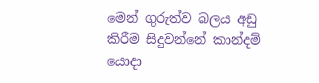මෙන් ගුරුත්ව බලය අඩු කිරීම සිදුවන්නේ කාන්දම් යොදා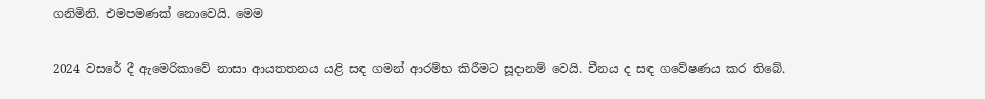ගනිමිනි. එමපමණක් නොවෙයි. මෙම

2024 වසරේ දී ඇමෙරිකාවේ නාසා ආයතතනය යළි සඳ ගමන් ආරම්භ කිරීමට සූදානම් වෙයි. චීනය ද සඳ ගවේෂණය කර තිබේ.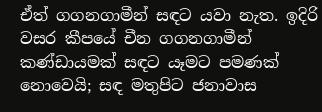ඒත් ගගනගාමීන් සඳට යවා නැත. ඉදිරි වසර කීපයේ චීන ගගනගාමීන් කණ්ඩායමක් සඳට යෑමට පමණක් නොවෙයි; සඳ මතුපිට ජනාවාස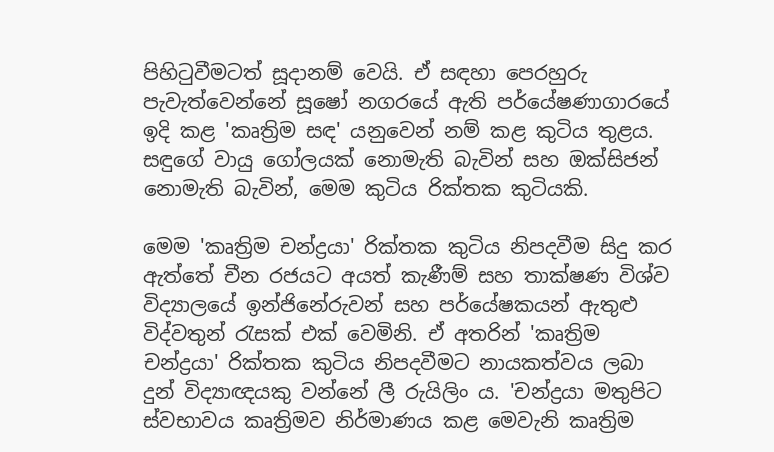පිහිටුවීමටත් සූදානම් වෙයි. ඒ සඳහා පෙරහුරු පැවැත්වෙන්නේ සූෂෝ නගරයේ ඇති පර්යේෂණාගාරයේ ඉදි කළ 'කෘත්‍රිම සඳ' යනුවෙන් නම් කළ කුටිය තුළය. සඳුගේ වායු ගෝලයක් නොමැති බැවින් සහ ඔක්සිජන් නොමැති බැවින්, මෙම කුටිය රික්තක කුටියකි‍.

මෙම 'කෘත්‍රිම චන්ද්‍රයා' රික්තක කුටිය නිපදවීම සිදු කර ඇත්තේ චීන රජයට අයත් කැණීම් සහ තාක්ෂණ විශ්ව විද්‍යාලයේ ඉන්ජිනේරුවන් සහ පර්යේෂකයන් ඇතුළු විද්වතුන් රැසක් එක් වෙමිනි. ඒ අතරින් 'කෘත්‍රිම චන්ද්‍රයා' රික්තක කුටිය නිපදවීමට නායකත්වය ලබා දුන් විද්‍යාඥයකු වන්නේ ලී රුයිලිං ය. 'චන්ද්‍රයා මතුපිට ස්වභාවය කෘත්‍රිමව නිර්මාණය කළ මෙවැනි කෘත්‍රිම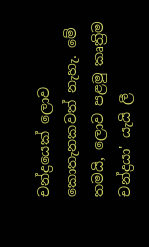චන්ද්‍රයෙක් ලොව කොතැනකවත් නැහැ. මේ තමයි, ලොව පළමු කෘත්‍රිම චන්ද්‍රයා' යැයි ලී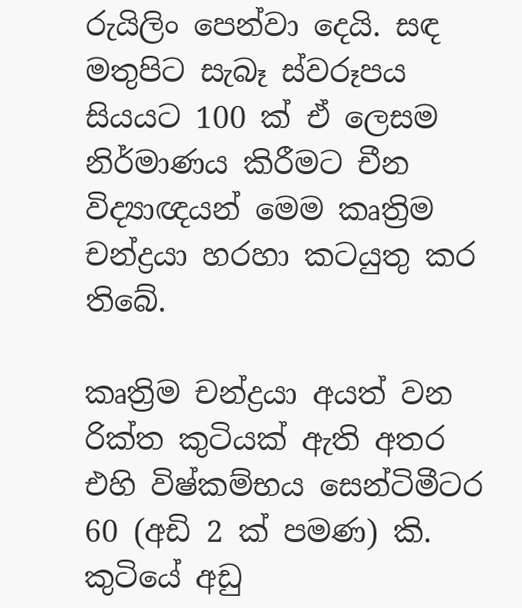රුයිලිං පෙන්වා දෙයි. සඳ මතුපිට සැබෑ ස්වරූපය සියයට 100 ක් ඒ ලෙසම නිර්මාණය කිරීමට චීන විද්‍යාඥයන් මෙම කෘත්‍රිම චන්ද්‍රයා හරහා කටයුතු කර තිබේ.

කෘත්‍රිම චන්ද්‍රයා අයත් වන රික්ත කුටියක් ඇති අතර එහි විෂ්කම්භය සෙන්ටිමීටර 60 (අඩි 2 ක් පමණ) කි. කුටියේ අඩු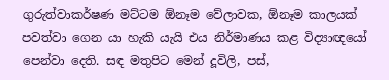ගුරුත්වාකර්ෂණ මට්ටම ඕනෑම වේලාවක, ඕනෑම කාලයක් පවත්වා ගෙන යා හැකි යැයි එය නිර්මාණය කළ විද්‍යාඥයෝ පෙන්වා දෙති. ස‌ඳ මතුපිට මෙන් දූවිලි, පස්,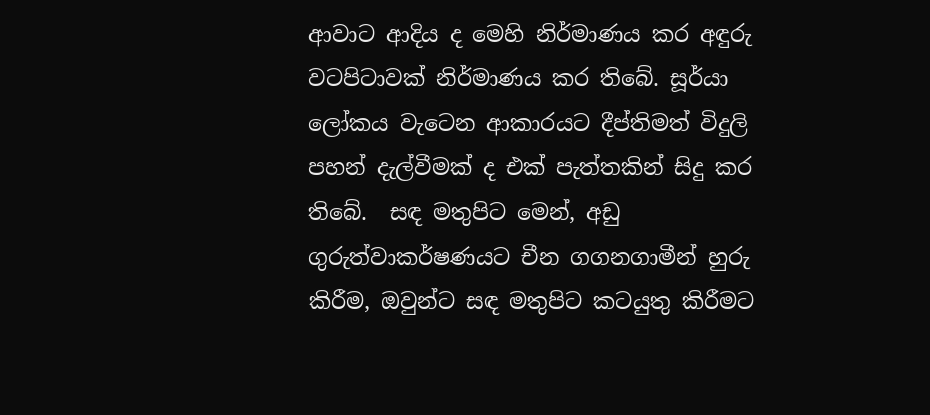ආවාට ආදිය ද මෙහි නිර්මාණය කර අඳුරු වටපිටාවක් නිර්මාණය කර තිබේ. සූර්යා ලෝකය වැටෙන ආකාරයට දීප්තිමත් විදුලි පහන් දැල්වීමක් ද එක් පැත්තකින් සිදු කර තිබේ.  සඳ මතුපිට මෙන්, අඩු ගුරුත්වාකර්ෂණයට චීන ගගනගාමීන් හුරු කිරීම, ඔවුන්ට සඳ මතුපිට කටයුතු කිරීමට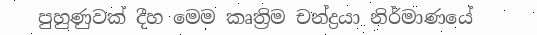පුහුණුවක් දීහ මෙම කෘත්‍රිම චන්ද්‍රයා නිර්මාණයේ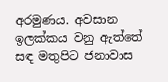අරමුණය. අවසාන ඉලක්කය වනු ඇත්තේ සඳ මතුපිට ජනාවාස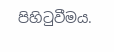පිහිටුවීමය.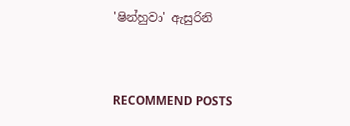'ෂින්හුවා' ඇසුරිනි


RECOMMEND POSTS